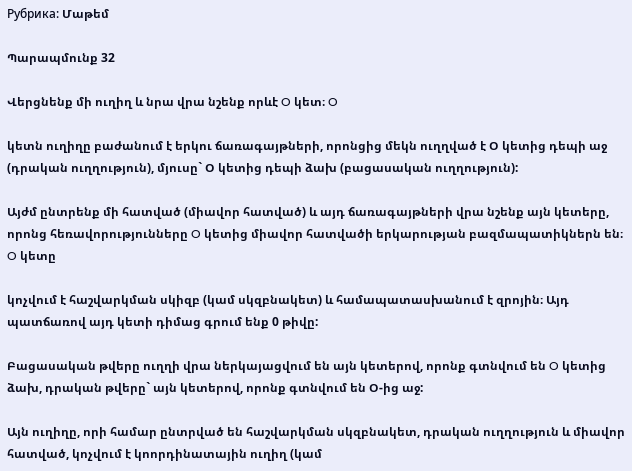Рубрика: Մաթեմ

Պարապմունք 32

Վերցնենք մի ուղիղ և նրա վրա նշենք որևէ O կետ։ O

կետն ուղիղը բաժանում է երկու ճառագայթների, որոնցից մեկն ուղղված է Օ կետից դեպի աջ (դրական ուղղություն), մյուսը` Օ կետից դեպի ձախ (բացասական ուղղություն):

Այժմ ընտրենք մի հատված (միավոր հատված) և այդ ճառագայթների վրա նշենք այն կետերը, որոնց հեռավորությունները O կետից միավոր հատվածի երկարության բազմապատիկներն են։ O կետը

կոչվում է հաշվարկման սկիզբ (կամ սկզբնակետ) և համապատասխանում է զրոյին։ Այդ պատճառով այդ կետի դիմաց գրում ենք 0 թիվը:

Բացասական թվերը ուղղի վրա ներկայացվում են այն կետերով, որոնք գտնվում են O կետից ձախ, դրական թվերը` այն կետերով, որոնք գտնվում են Օ-ից աջ:

Այն ուղիղը, որի համար ընտրված են հաշվարկման սկզբնակետ, դրական ուղղություն և միավոր հատված, կոչվում է կոորդինատային ուղիղ (կամ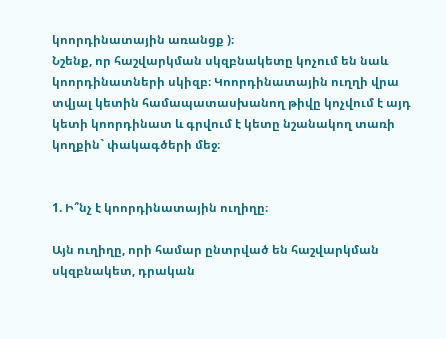կոորդինատային առանցք )։
Նշենք, որ հաշվարկման սկզբնակետը կոչում են նաև կոորդինատների սկիզբ։ Կոորդինատային ուղղի վրա տվյալ կետին համապատասխանող թիվը կոչվում է այդ կետի կոորդինատ և գրվում է կետը նշանակող տառի կողքին` փակագծերի մեջ։


1. Ի՞նչ է կոորդինատային ուղիղը։

Այն ուղիղը, որի համար ընտրված են հաշվարկման սկզբնակետ, դրական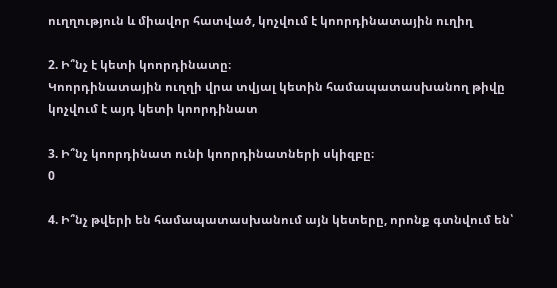ուղղություն և միավոր հատված, կոչվում է կոորդինատային ուղիղ

2. Ի՞նչ է կետի կոորդինատը։
Կոորդինատային ուղղի վրա տվյալ կետին համապատասխանող թիվը կոչվում է այդ կետի կոորդինատ

3. Ի՞նչ կոորդինատ ունի կոորդինատների սկիզբը։
0

4. Ի՞նչ թվերի են համապատասխանում այն կետերը, որոնք գտնվում են՝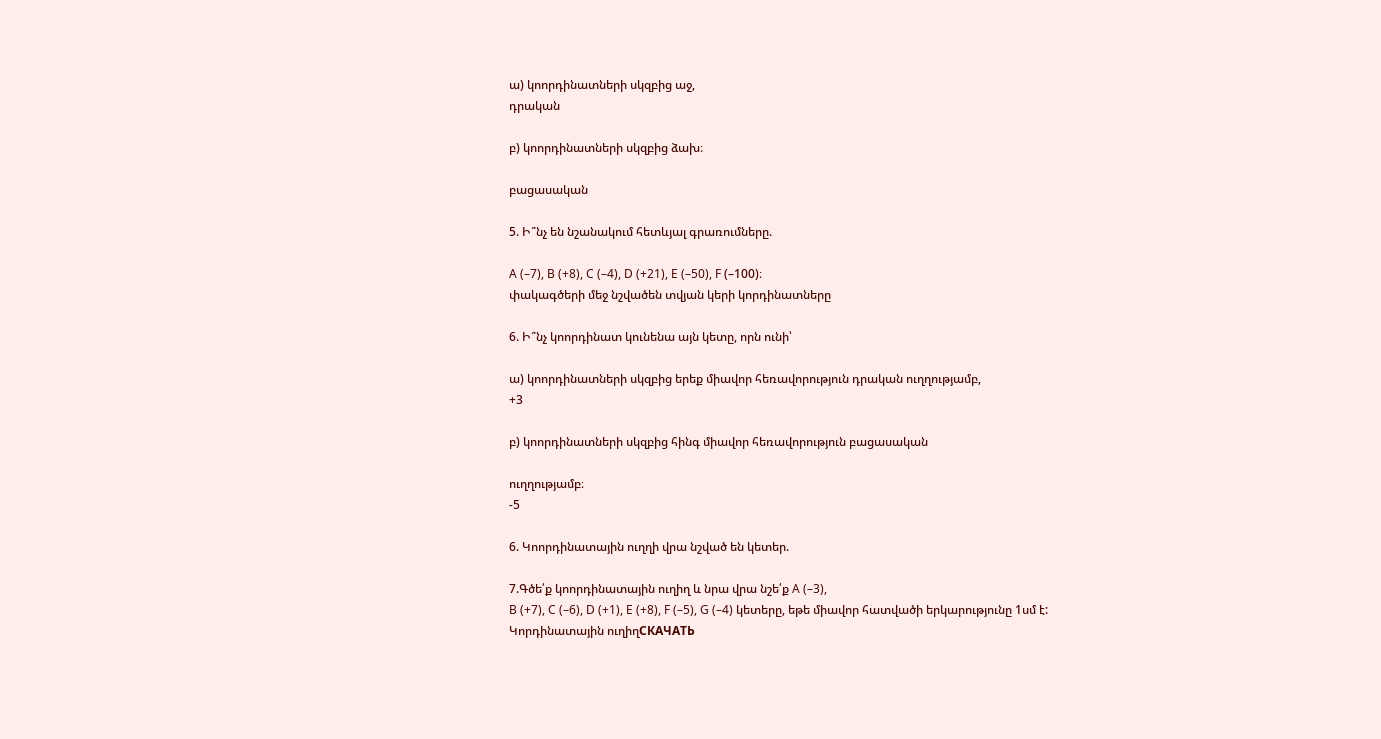ա) կոորդինատների սկզբից աջ,
դրական

բ) կոորդինատների սկզբից ձախ։

բացասական

5. Ի՞նչ են նշանակում հետևյալ գրառումները.

A (–7), B (+8), C (–4), D (+21), E (–50), F (–100)։
փակագծերի մեջ նշվածեն տվյան կերի կորդինատները

6. Ի՞նչ կոորդինատ կունենա այն կետը, որն ունի՝

ա) կոորդինատների սկզբից երեք միավոր հեռավորություն դրական ուղղությամբ,
+3

բ) կոորդինատների սկզբից հինգ միավոր հեռավորություն բացասական

ուղղությամբ։
-5

6. Կոորդինատային ուղղի վրա նշված են կետեր.

7.Գծե՛ք կոորդինատային ուղիղ և նրա վրա նշե՛ք A (–3),
B (+7), C (–6), D (+1), E (+8), F (–5), G (–4) կետերը, եթե միավոր հատվածի երկարությունը 1սմ է:
Կորդինատային ուղիղСКАЧАТЬ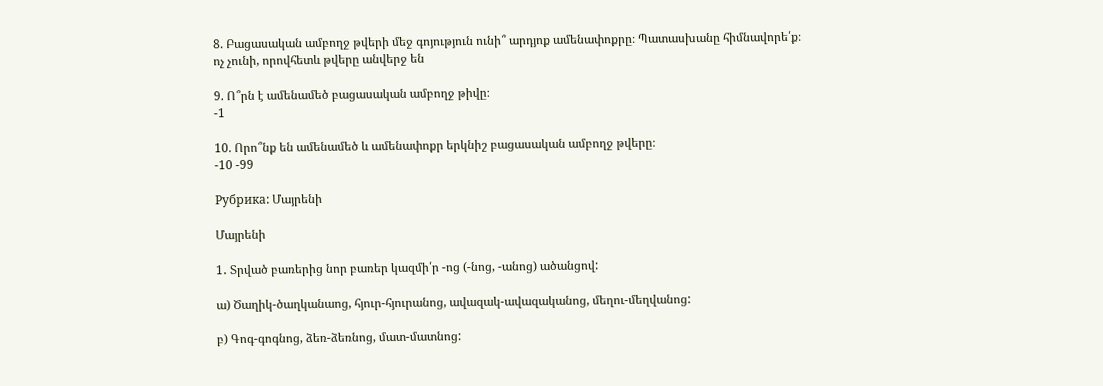8. Բացասական ամբողջ թվերի մեջ գոյություն ունի՞ արդյոք ամենափոքրը։ Պատասխանը հիմնավորե՛ք։
ոչ չունի, որովհետև թվերը անվերջ են

9. Ո՞րն է ամենամեծ բացասական ամբողջ թիվը։
-1

10. Որո՞նք են ամենամեծ և ամենափոքր երկնիշ բացասական ամբողջ թվերը։
-10 -99

Рубрика: Մայրենի

Մայրենի

1․ Տրված բառերից նոր բառեր կազմի՛ր -ոց (-նոց, -անոց) ածանցով:

ա) Ծաղիկ-ծաղկանաոց, հյուր-հյուրանոց, ավազակ-ավազականոց, մեղու-մեղվանոց:

բ) Գոգ-գոգնոց, ձեռ-ձեռնոց, մատ-մատնոց: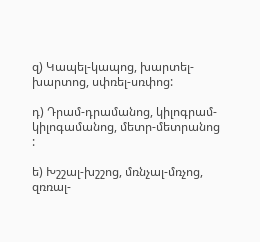զ) Կապել-կապոց, խարտել-խարտոց, սփռել-սռփոց:

դ) Դրամ-դրամանոց, կիլոգրամ-կիլոգամանոց, մետր-մետրանոց :

ե) Խշշալ-խշշոց, մռնչալ-մռչոց, զռռալ-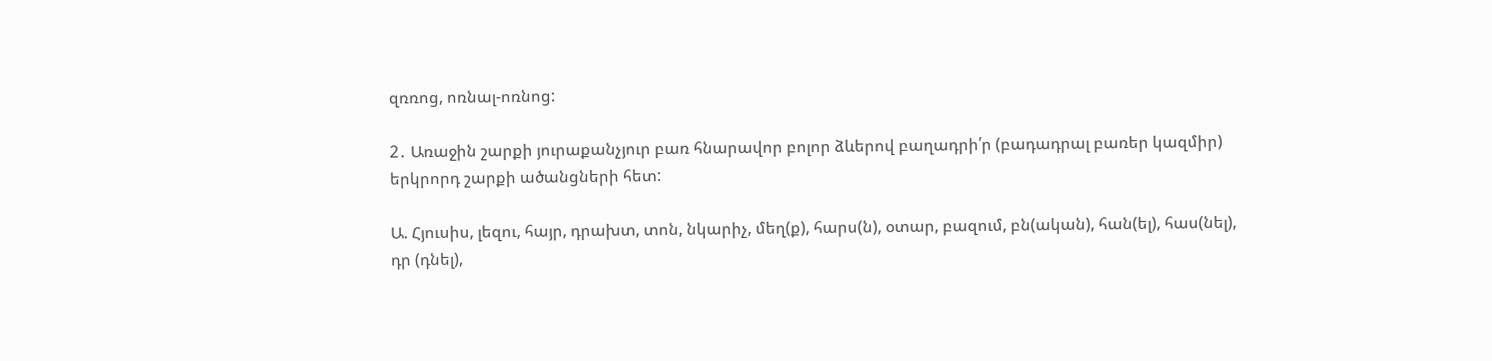զռռոց, ոռնալ-ոռնոց:

2․ Առաջին շարքի յուրաքանչյուր բառ հնարավոր բոլոր ձևերով բաղադրի՛ր (բադադրալ բառեր կազմիր) երկրորդ շարքի ածանցների հետ:

Ա. Հյուսիս, լեզու, հայր, դրախտ, տոն, նկարիչ, մեղ(ք), հարս(ն), օտար, բազում, բն(ական), հան(ել), հաս(նել), դր (դնել),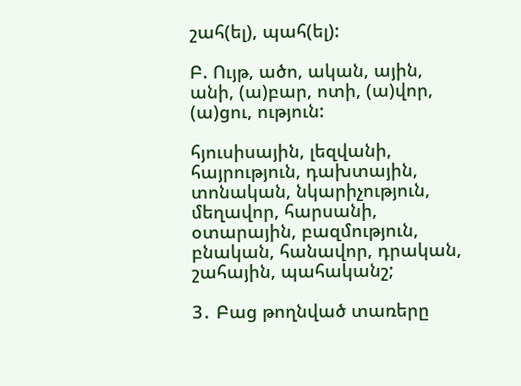շահ(ել), պահ(ել):

Բ. Ույթ, ածո, ական, ային, անի, (ա)բար, ոտի, (ա)վոր, (ա)ցու, ություն:

հյուսիսային, լեզվանի, հայրություն, դախտային, տոնական, նկարիչություն, մեղավոր, հարսանի, օտարային, բազմություն, բնական, հանավոր, դրական, շահային, պահականշ;

3․ Բաց թողնված տառերը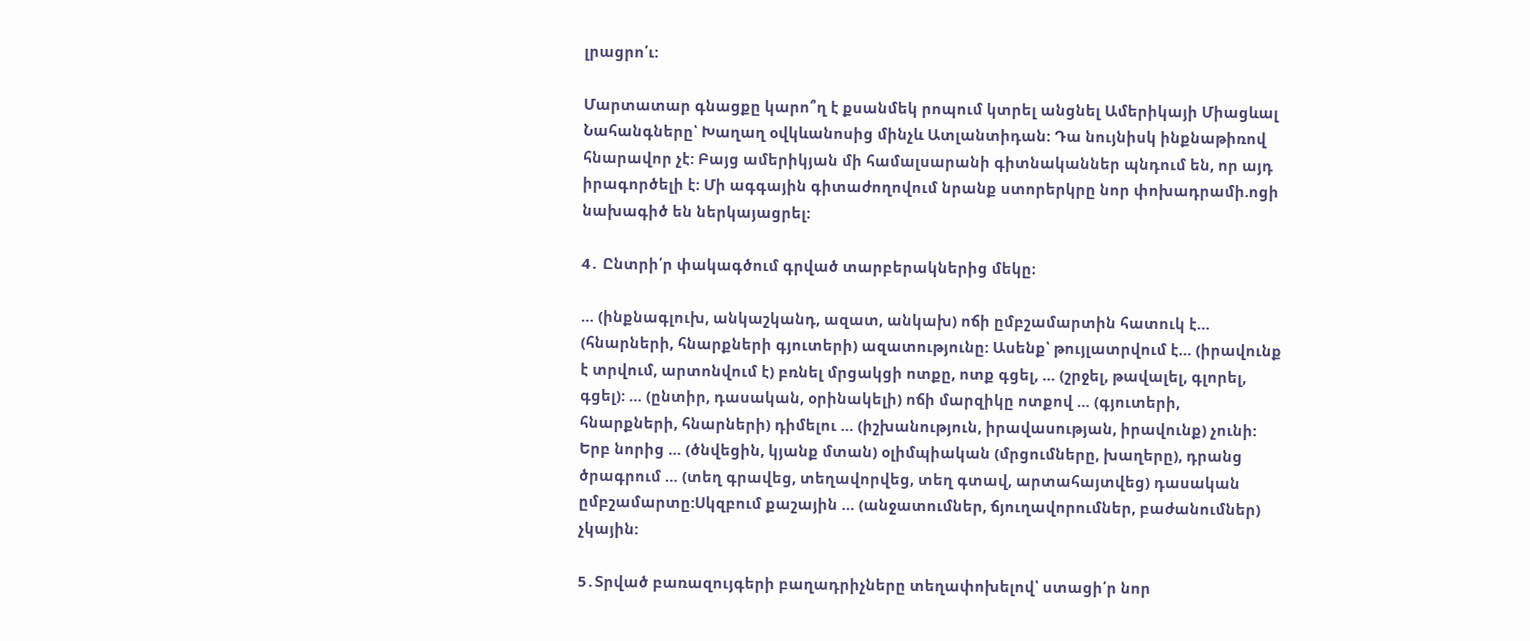լրացրո՛ւ:

Մարտատար գնացքը կարո՞ղ է քսանմեկ րոպում կտրել անցնել Ամերիկայի Միացևալ Նահանգները՝ Խաղաղ օվկևանոսից մինչև Ատլանտիդան: Դա նույնիսկ ինքնաթիռով հնարավոր չէ: Բայց ամերիկյան մի համալսարանի գիտնականներ պնդում են, որ այդ իրագործելի է: Մի ագգային գիտաժողովում նրանք ստորերկրը նոր փոխադրամի.ոցի նախագիծ են ներկայացրել:

4․ Ընտրի՛ր փակագծում գրված տարբերակներից մեկը։

… (ինքնագլուխ, անկաշկանդ, ազատ, անկախ) ոճի ըմբշամարտին հատուկ է… (հնարների, հնարքների գյուտերի) ազատությունը: Ասենք՝ թույլատրվում է… (իրավունք է տրվում, արտոնվում է) բռնել մրցակցի ոտքը, ոտք գցել, … (շրջել, թավալել, գլորել, գցել): … (ընտիր, դասական, օրինակելի) ոճի մարզիկը ոտքով … (գյուտերի, հնարքների, հնարների) դիմելու … (իշխանություն, իրավասության, իրավունք) չունի: Երբ նորից … (ծնվեցին, կյանք մտան) օլիմպիական (մրցումները, խաղերը), դրանց ծրագրում … (տեղ գրավեց, տեղավորվեց, տեղ գտավ, արտահայտվեց) դասական ըմբշամարտը:Սկզբում քաշային … (անջատումներ, ճյուղավորումներ, բաժանումներ) չկային:

5․Տրված բառազույգերի բաղադրիչները տեղափոխելով՝ ստացի՛ր նոր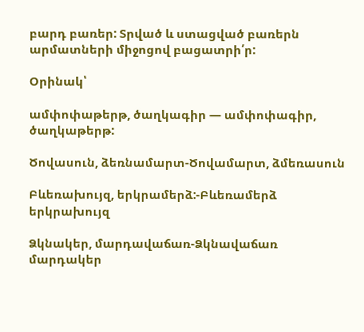բարդ բառեր: Տրված և ստացված բառերն արմատների միջոցով բացատրի՛ր:

Օրինակ՝

ամփոփաթերթ, ծաղկագիր — ամփոփագիր, ծաղկաթերթ:

Ծովասուն, ձեռնամարտ-Ծովամարտ, ձմեռասուն

Բևեռախույզ, երկրամերձ:-Բևեռամերձ երկրախույզ

Ձկնակեր, մարդավաճառ-Ձկնավաճառ մարդակեր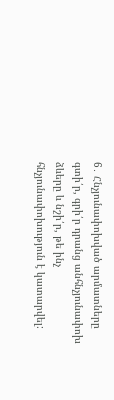6․ Հնչյունափոխված արմատները գտի՛ր, գրի՛ր դրանց անհնչյունափոխ ձևերը և նշի՛ր, թե ինչ հնչյունափոխություն է կատարվել: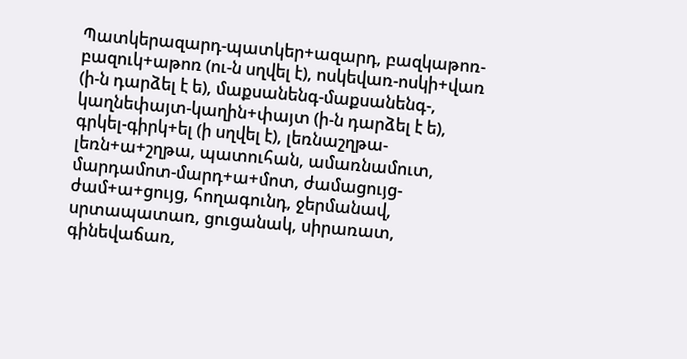Պատկերազարդ-պատկեր+ազարդ, բազկաթոռ-բազուկ+աթոռ (ու-ն սղվել է), ոսկեվառ-ոսկի+վառ (ի-ն դարձել է ե), մաքսանենգ-մաքսանենգ-, կաղնեփայտ-կաղին+փայտ (ի-ն դարձել է ե), գրկել-գիրկ+ել (ի սղվել է), լեռնաշղթա-լեռն+ա+շղթա, պատուհան, ամառնամուտ, մարդամոտ-մարդ+ա+մոտ, ժամացույց-ժամ+ա+ցույց, հողագունդ, ջերմանավ, սրտապատառ, ցուցանակ, սիրառատ, գինեվաճառ,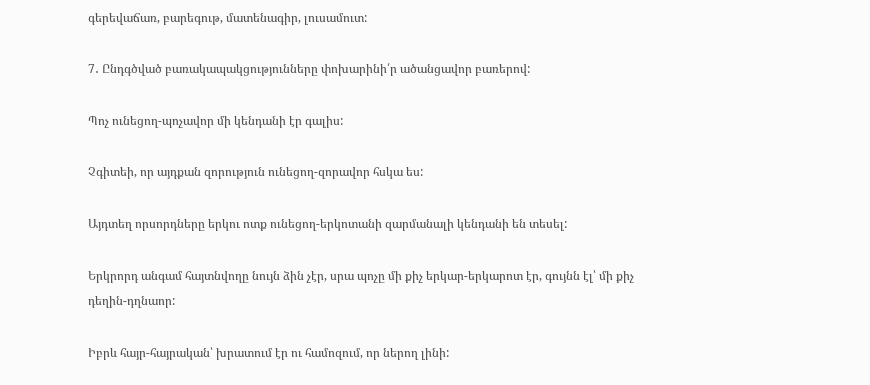գերեվաճառ, բարեգութ, մատենագիր, լուսամուտ:

7․ Ընդգծված բառակապակցությունները փոխարինի՛ր ածանցավոր բառերով:

Պոչ ունեցող-պոչավոր մի կենդանի էր գալիս:

Չգիտեի, որ այդքան զորություն ունեցող-զորավոր հսկա ես:

Այդտեղ որսորդները երկու ոտք ունեցող-երկոտանի զարմանալի կենդանի են տեսել:

Երկրորդ անգամ հայտնվողը նույն ձին չէր, սրա պոչը մի քիչ երկար-երկարոտ էր, գույնն էլ՝ մի քիչ դեղին-դղնաոր:

Իբրև հայր-հայրական՝ խրատում էր ու համոզում, որ ներող լինի: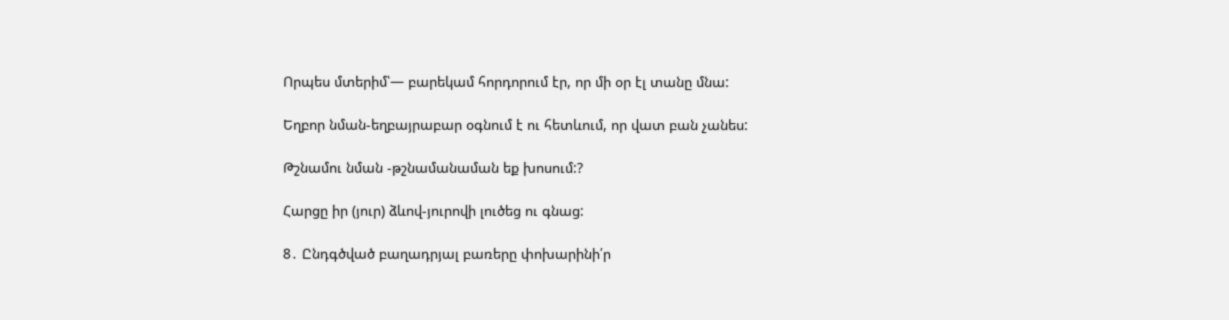Որպես մտերիմ՝— բարեկամ հորդորում էր, որ մի օր էլ տանը մնա:

Եղբոր նման-եղբայրաբար օգնում է ու հետևում, որ վատ բան չանես:

Թշնամու նման -թշնամանաման եք խոսում:?

Հարցը իր (յուր) ձևով-յուրովի լուծեց ու գնաց:

8․ Ընդգծված բաղադրյալ բառերը փոխարինի՛ր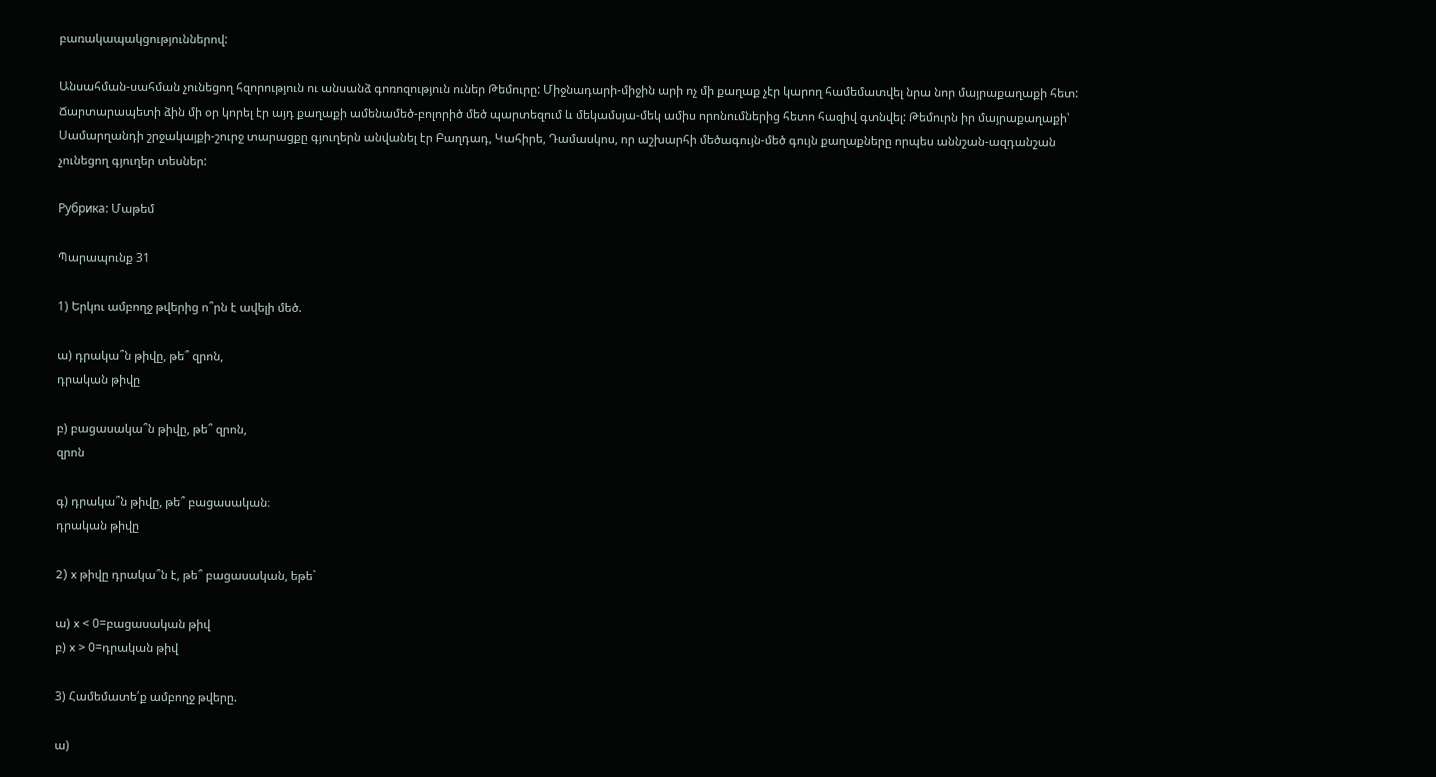բառակապակցություններով:

Անսահման-սահման չունեցող հզորություն ու անսանձ գոռոզություն ուներ Թեմուրը: Միջնադարի-միջին արի ոչ մի քաղաք չէր կարող համեմատվել նրա նոր մայրաքաղաքի հետ: Ճարտարապետի ձին մի օր կորել էր այդ քաղաքի ամենամեծ-բոլորիծ մեծ պարտեզում և մեկամսյա-մեկ ամիս որոնումներից հետո հազիվ գտնվել: Թեմուրն իր մայրաքաղաքի՝ Սամարղանդի շրջակայքի-շուրջ տարացքը գյուղերն անվանել էր Բաղդադ, Կահիրե, Դամասկոս, որ աշխարհի մեծագույն-մեծ գույն քաղաքները որպես աննշան-ազդանշան չունեցող գյուղեր տեսներ:

Рубрика: Մաթեմ

Պարապունք 31

1) Երկու ամբողջ թվերից ո՞րն է ավելի մեծ.

ա) դրակա՞ն թիվը, թե՞ զրոն,
դրական թիվը

բ) բացասակա՞ն թիվը, թե՞ զրոն,
զրոն

գ) դրակա՞ն թիվը, թե՞ բացասական։
դրական թիվը

2) x թիվը դրակա՞ն է, թե՞ բացասական, եթե`

ա) x < 0=բացասական թիվ
բ) x > 0=դրական թիվ

3) Համեմատե՛ք ամբողջ թվերը.

ա)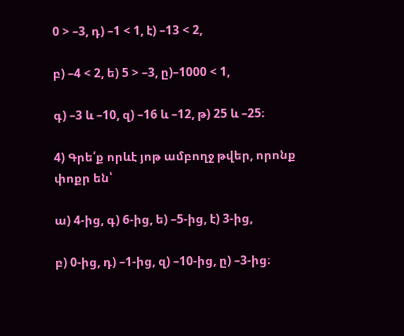0 > –3, դ) –1 < 1, է) –13 < 2,

բ) –4 < 2, ե) 5 > –3, ը)–1000 < 1,

գ) –3 և –10, զ) –16 և –12, թ) 25 և –25։

4) Գրե՛ք որևէ յոթ ամբողջ թվեր, որոնք փոքր են՝

ա) 4-ից, գ) 6-ից, ե) –5-ից, է) 3-ից,

բ) 0-ից, դ) –1-ից, զ) –10-ից, ը) –3-ից։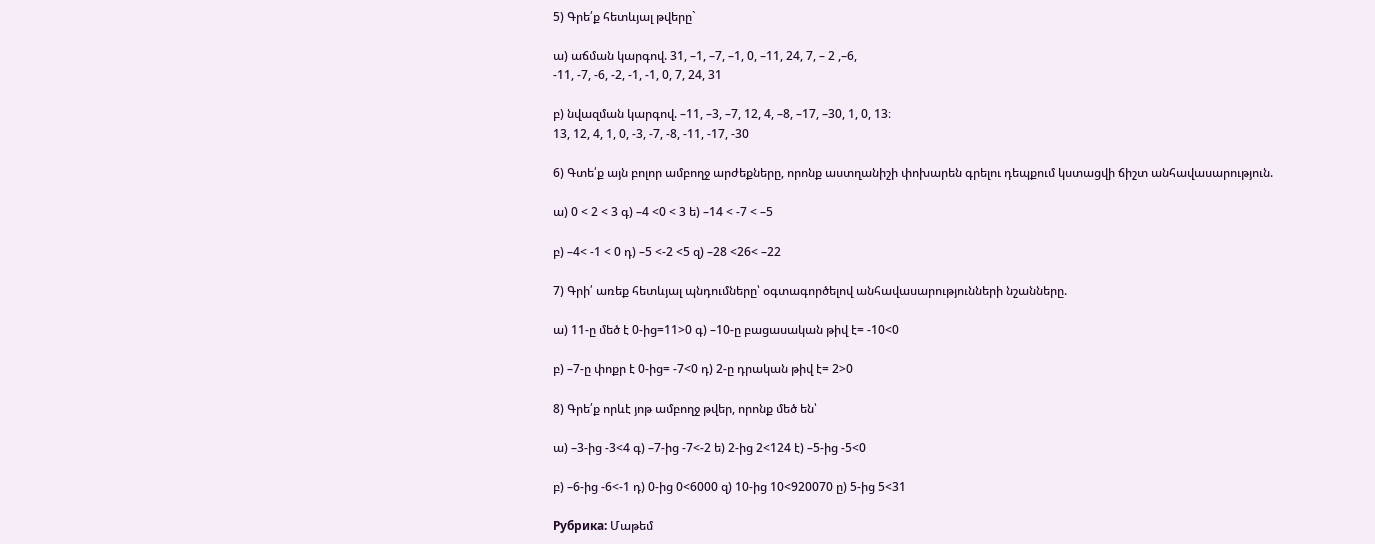5) Գրե՛ք հետևյալ թվերը`

ա) աճման կարգով. 31, –1, –7, –1, 0, –11, 24, 7, – 2 ,–6,
-11, -7, -6, -2, -1, -1, 0, 7, 24, 31

բ) նվազման կարգով. –11, –3, –7, 12, 4, –8, –17, –30, 1, 0, 13։
13, 12, 4, 1, 0, -3, -7, -8, -11, -17, -30

6) Գտե՛ք այն բոլոր ամբողջ արժեքները, որոնք աստղանիշի փոխարեն գրելու դեպքում կստացվի ճիշտ անհավասարություն.

ա) 0 < 2 < 3 գ) –4 <0 < 3 ե) –14 < -7 < –5

բ) –4< -1 < 0 դ) –5 <-2 <5 զ) –28 <26< –22

7) Գրի՛ առեք հետևյալ պնդումները՝ օգտագործելով անհավասարությունների նշանները.

ա) 11-ը մեծ է 0-ից=11>0 գ) –10-ը բացասական թիվ է= -10<0

բ) –7-ը փոքր է 0-ից= -7<0 դ) 2-ը դրական թիվ է= 2>0

8) Գրե՛ք որևէ յոթ ամբողջ թվեր, որոնք մեծ են՝

ա) –3-ից -3<4 գ) –7-ից -7<-2 ե) 2-ից 2<124 է) –5-ից -5<0

բ) –6-ից -6<-1 դ) 0-ից 0<6000 զ) 10-ից 10<920070 ը) 5-ից 5<31

Рубрика: Մաթեմ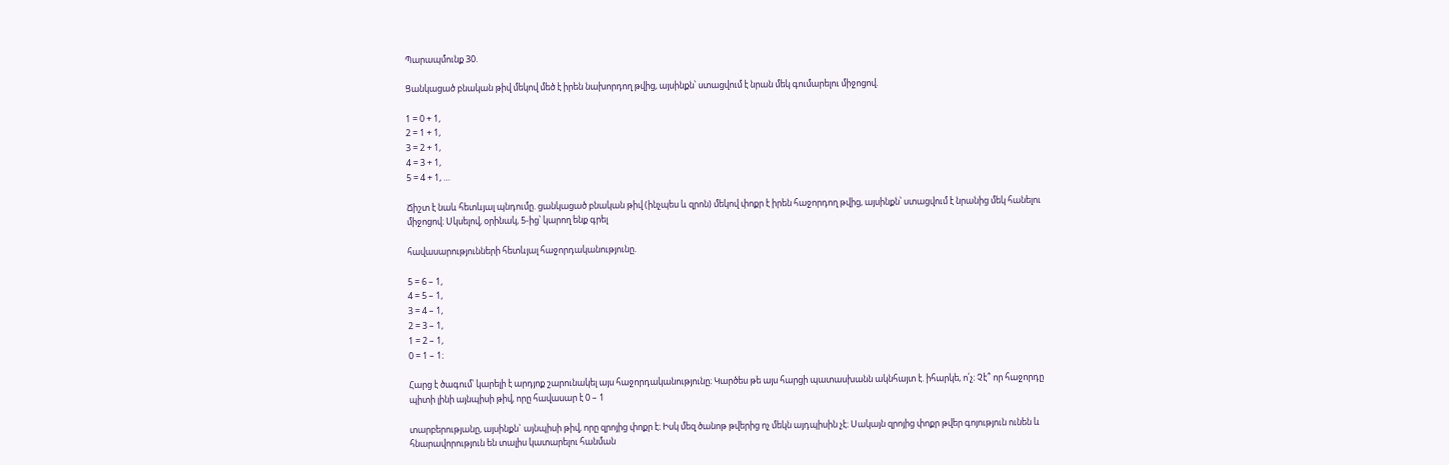Պարապմունք 30.

Ցանկացած բնական թիվ մեկով մեծ է իրեն նախորդող թվից, այսինքն՝ ստացվում է նրան մեկ գումարելու միջոցով.

1 = 0 + 1,
2 = 1 + 1,
3 = 2 + 1,
4 = 3 + 1,
5 = 4 + 1, …

Ճիշտ է նաև հետևյալ պնդումը. ցանկացած բնական թիվ (ինչպես և զրոն) մեկով փոքր է իրեն հաջորդող թվից, այսինքն՝ ստացվում է նրանից մեկ հանելու միջոցով։ Սկսելով, օրինակ, 5-ից՝ կարող ենք գրել

հավասարությունների հետևյալ հաջորդականությունը.

5 = 6 – 1,
4 = 5 – 1,
3 = 4 – 1,
2 = 3 – 1,
1 = 2 – 1,
0 = 1 – 1։

Հարց է ծագում՝ կարելի է արդյոք շարունակել այս հաջորդականությունը։ Կարծես թե այս հարցի պատասխանն ակնհայտ է. իհարկե, ո՛չ։ Չէ՞ որ հաջորդը պիտի լինի այնպիսի թիվ, որը հավասար է 0 – 1

տարբերությանը, այսինքն` այնպիսի թիվ, որը զրոյից փոքր է։ Իսկ մեզ ծանոթ թվերից ոչ մեկն այդպիսին չէ։ Սակայն զրոյից փոքր թվեր գոյություն ունեն և հնարավորություն են տալիս կատարելու հանման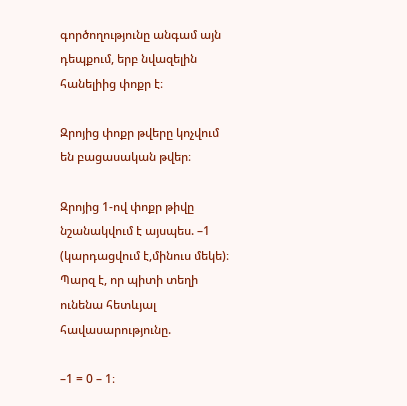գործողությունը անգամ այն դեպքում, երբ նվազելին հանելիից փոքր է։

Զրոյից փոքր թվերը կոչվում են բացասական թվեր։

Զրոյից 1-ով փոքր թիվը նշանակվում է այսպես. –1 (կարդացվում է,մինուս մեկե)։ Պարզ է, որ պիտի տեղի ունենա հետևյալ հավասարությունը.

–1 = 0 – 1։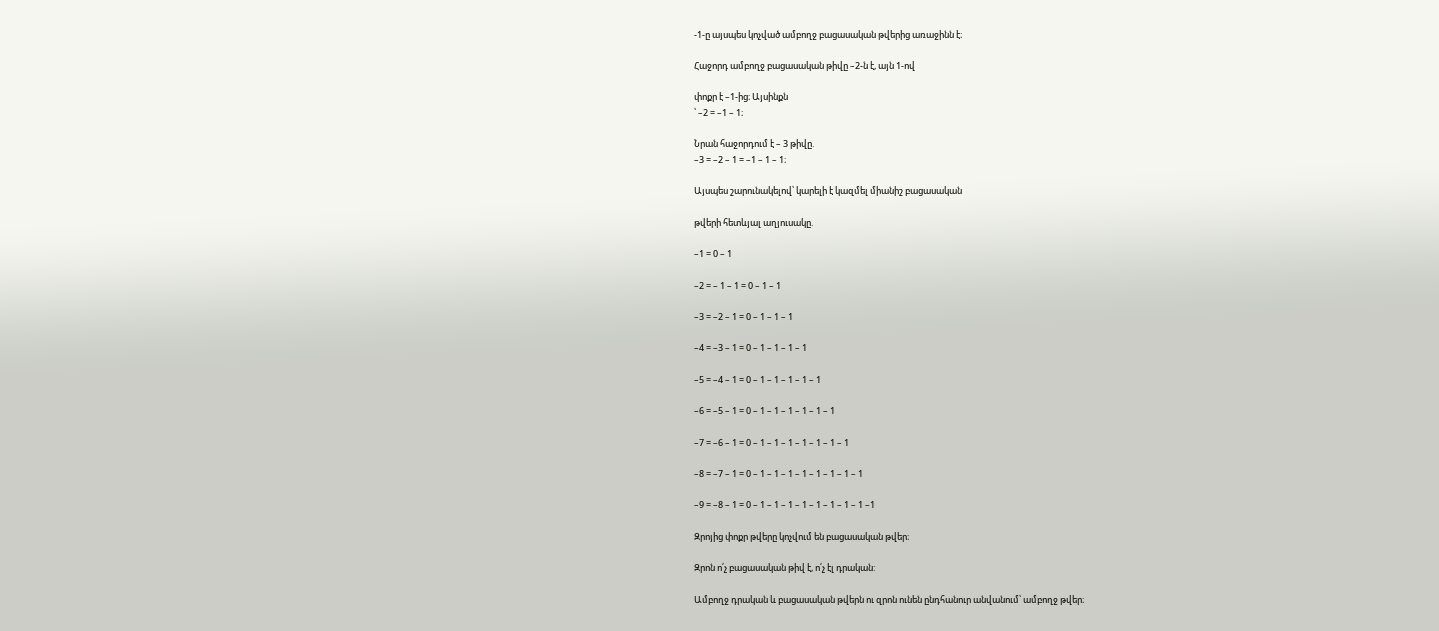-1-ը այսպես կոչված ամբողջ բացասական թվերից առաջինն է։

Հաջորդ ամբողջ բացասական թիվը –2-ն է, այն 1-ով

փոքր է –1-ից։ Այսինքն
՝ –2 = –1 – 1։

Նրան հաջորդում է – 3 թիվը.
–3 = –2 – 1 = –1 – 1 – 1։

Այսպես շարունակելով՝ կարելի է կազմել միանիշ բացասական

թվերի հետևյալ աղյուսակը.

–1 = 0 – 1

–2 = – 1 – 1 = 0 – 1 – 1

–3 = –2 – 1 = 0 – 1 – 1 – 1

–4 = –3 – 1 = 0 – 1 – 1 – 1 – 1

–5 = –4 – 1 = 0 – 1 – 1 – 1 – 1 – 1

–6 = –5 – 1 = 0 – 1 – 1 – 1 – 1 – 1 – 1

–7 = –6 – 1 = 0 – 1 – 1 – 1 – 1 – 1 – 1 – 1

–8 = –7 – 1 = 0 – 1 – 1 – 1 – 1 – 1 – 1 – 1 – 1

–9 = –8 – 1 = 0 – 1 – 1 – 1 – 1 – 1 – 1 – 1 – 1 –1

Զրոյից փոքր թվերը կոչվում են բացասական թվեր։

Զրոն ո՛չ բացասական թիվ է, ո՛չ էլ դրական:

Ամբողջ դրական և բացասական թվերն ու զրոն ունեն ընդհանուր անվանում՝ ամբողջ թվեր։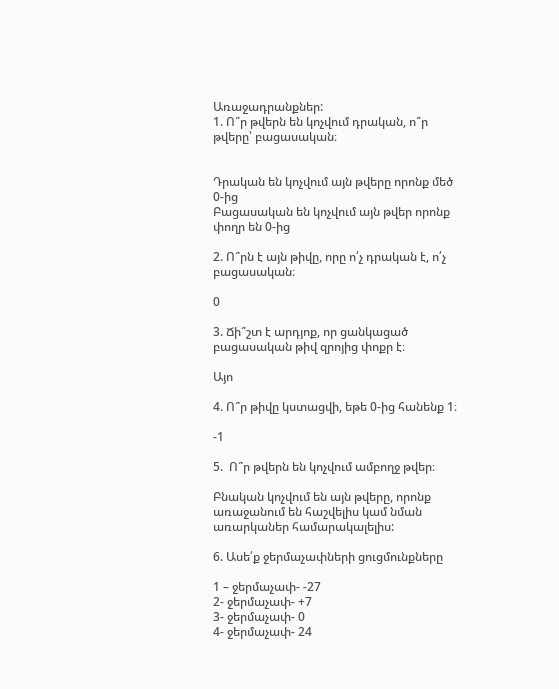Առաջադրանքներ:
1. Ո՞ր թվերն են կոչվում դրական, ո՞ր թվերը՝ բացասական։


Դրական են կոչվում այն թվերը որոնք մեծ 0-ից
Բացասական են կոչվում այն թվեր որոնք փողր են 0-ից

2. Ո՞րն է այն թիվը, որը ո՛չ դրական է, ո՛չ բացասական։

0

3. Ճի՞շտ է արդյոք, որ ցանկացած բացասական թիվ զրոյից փոքր է։

Այո

4. Ո՞ր թիվը կստացվի, եթե 0-ից հանենք 1։

-1

5.  Ո՞ր թվերն են կոչվում ամբողջ թվեր։

Բնական կոչվում են այն թվերը, որոնք առաջանում են հաշվելիս կամ նման առարկաներ համարակալելիս:

6. Ասե՛ք ջերմաչափների ցուցմունքները

1 – ջերմաչափ- -27
2- ջերմաչափ- +7
3- ջերմաչափ- 0
4- ջերմաչափ- 24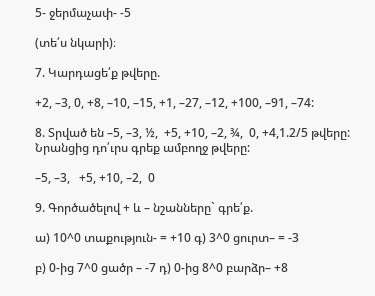5- ջերմաչափ- -5

(տե՛ս նկարի)։

7. Կարդացե՛ք թվերը.

+2, –3, 0, +8, –10, –15, +1, –27, –12, +100, –91, –74:

8. Տրված են –5, –3, ½,  +5, +10, –2, ¾,  0, +4,1.2/5 թվերը: Նրանցից դո՛ւրս գրեք ամբողջ թվերը:

–5, –3,   +5, +10, –2,  0

9. Գործածելով + և – նշանները` գրե՛ք.

ա) 10^0 տաքություն- = +10 գ) 3^0 ցուրտ– = -3

բ) 0-ից 7^0 ցածր – -7 դ) 0-ից 8^0 բարձր– +8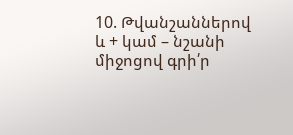10. Թվանշաններով և + կամ – նշանի միջոցով գրի՛ր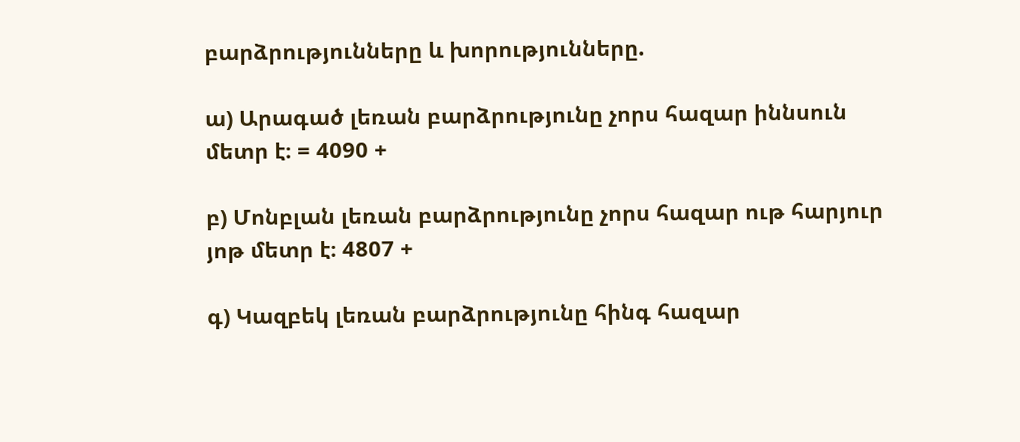բարձրությունները և խորությունները.

ա) Արագած լեռան բարձրությունը չորս հազար իննսուն մետր է։ = 4090 +

բ) Մոնբլան լեռան բարձրությունը չորս հազար ութ հարյուր յոթ մետր է։ 4807 +

գ) Կազբեկ լեռան բարձրությունը հինգ հազար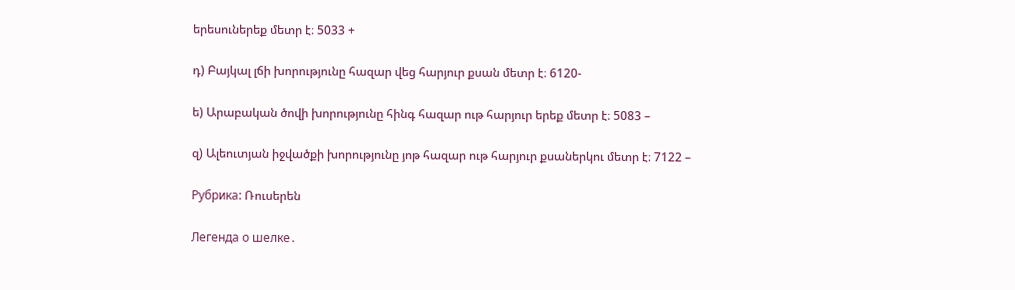երեսուներեք մետր է։ 5033 +

դ) Բայկալ լճի խորությունը հազար վեց հարյուր քսան մետր է։ 6120-

ե) Արաբական ծովի խորությունը հինգ հազար ութ հարյուր երեք մետր է։ 5083 –

զ) Ալեուտյան իջվածքի խորությունը յոթ հազար ութ հարյուր քսաներկու մետր է։ 7122 –

Рубрика: Ռուսերեն

Легенда о шелке․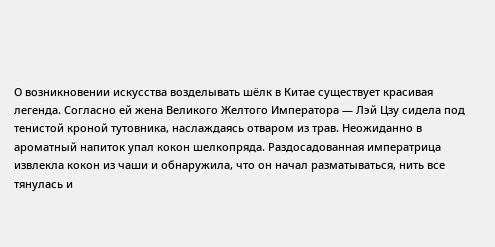О возникновении искусства возделывать шёлк в Китае существует красивая легенда. Согласно ей жена Великого Желтого Императора — Лэй Цзу сидела под тенистой кроной тутовника, наслаждаясь отваром из трав. Неожиданно в ароматный напиток упал кокон шелкопряда. Раздосадованная императрица извлекла кокон из чаши и обнаружила, что он начал разматываться, нить все тянулась и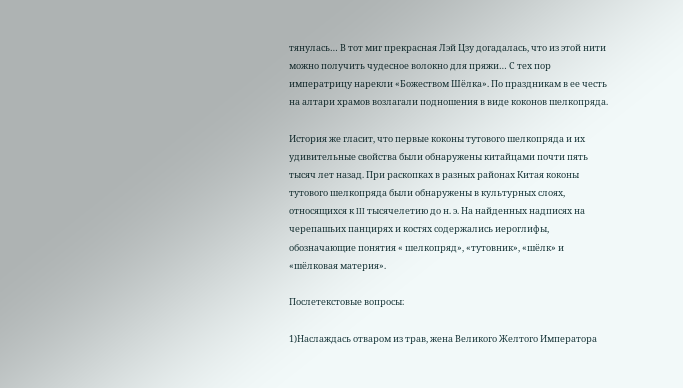тянулась… В тот миг прекрасная Лэй Цзу догадалась, что из этой нити можно получить чудесное волокно для пряжи… С тех пор императрицу нарекли «Божеством Шёлка». По праздникам в ее честь на алтари храмов возлагали подношения в виде коконов шелкопряда.

История же гласит, что первые коконы тутового шелкопряда и их удивительные свойства были обнаружены китайцами почти пять тысяч лет назад. При раскопках в разных районах Китая коконы тутового шелкопряда были обнаружены в культурных слоях, относящихся к III тысячелетию до н. э. На найденных надписях на черепашьих панцирях и костях содержались иероглифы, обозначающие понятия « шелкопряд», «тутовник», «шёлк» и «шёлковая материя».

Послетекстовые вопросы։

1)Наслаждась отваром из трав, жена Великого Желтого Императора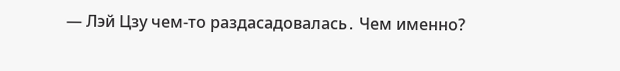— Лэй Цзу чем-то раздасадовалась․ Чем именно?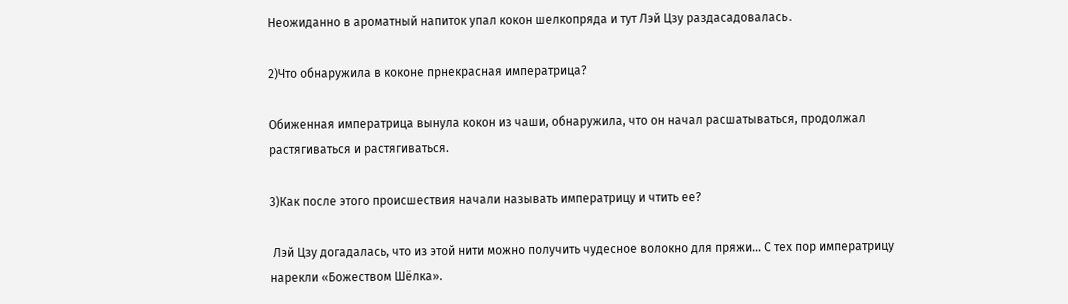Неожиданно в ароматный напиток упал кокон шелкопряда и тут Лэй Цзу раздасадовалась․

2)Что обнаружила в коконе прнекрасная императрица?

Обиженная императрица вынула кокон из чаши, обнаружила, что он начал расшатываться, продолжал растягиваться и растягиваться.

3)Как после этого происшествия начали называть императрицу и чтить ее?

 Лэй Цзу догадалась, что из этой нити можно получить чудесное волокно для пряжи… С тех пор императрицу нарекли «Божеством Шёлка».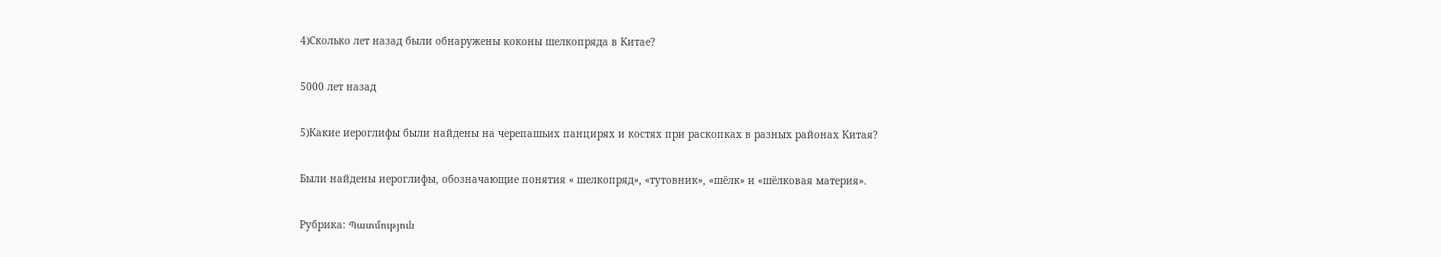4)Сколько лет назад были обнаружены коконы шелкопряда в Китае?

5000 лет назад

5)Какие иероглифы были найдены на черепашьих панцирях и костях при раскопках в разных районах Китая?

Были найдены иероглифы, обозначающие понятия « шелкопряд», «тутовник», «шёлк» и «шёлковая материя».

Рубрика: Պատմություն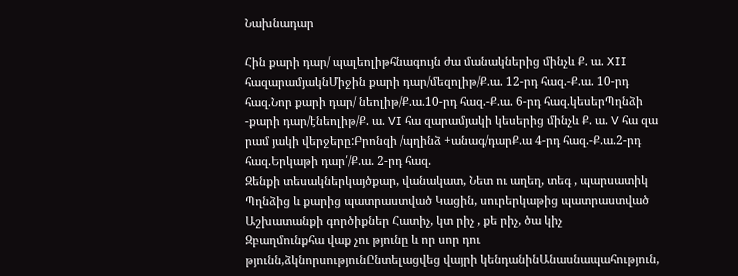Նախնադար

Հին քարի դար/ պալեոլիթհնագույն ժա մանակներից մինչև Ք. ա. XII հազարամյակնՄիջին քարի դար/մեզոլիթ/Ք.ա. 12-րդ հազ.-Ք.ա. 10-րդ հազ.Նոր քարի դար/ նեոլիթ/Ք.ա.10-րդ հազ.-Ք.ա. 6-րդ հազ.կեսերՊղնձի -քարի դար/էնեոլիթ/Ք. ա. VI հա զարամյակի կեսերից մինչև Ք. ա. V հա զա րամ յակի վերջերը:Բրոնզի /պղինձ +անագ/դարՔ.ա 4-րդ հազ.-Ք.ա.2-րդ հազ.Երկաթի դար՛/Ք.ա. 2-րդ հազ.
Զենքի տեսակներկայծքար, վանակատ, Նետ ու աղեղ, տեգ , պարսատիկ Պղնձից և քարից պատրաստված Կացին, սուրերկաթից պատրաստված
Աշխատանքի գործիքներ Հատիչ, կտ րիչ , քե րիչ, ծա կիչ
Զբաղմունքհա վաք չու թյունը և որ սոր դու թյունն,ձկնորսությունԸնտելացվեց վայրի կենդանինԱնասնապահություն,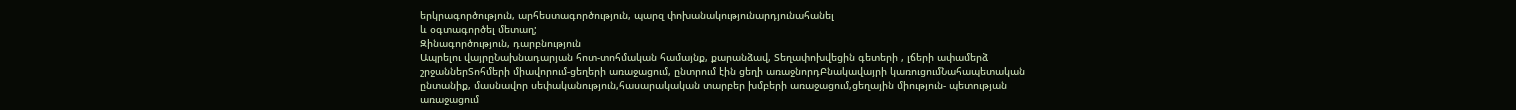երկրագործություն, արհեստագործություն, պարզ փոխանակությունարդյունահանել
և օգտագործել մետաղ;
Զինագործություն, դարբնություն
Ապրելու վայրըՆախնադարյան հոտ-տոհմական համայնք, քարանձավ, Տեղափոխվեցին գետերի , լճերի ափամերձ շրջաններՏոհմերի միավորում-ցեղերի առաջացում, ընտրում էին ցեղի առաջնորդԲնակավայրի կառուցումՆահապետական ընտանիք, մասնավոր սեփականություն,հասարակական տարբեր խմբերի առաջացում,ցեղային միություն- պետության առաջացում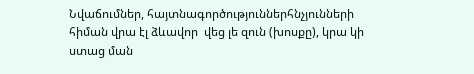Նվաճումներ, հայտնագործություններհնչյունների հիման վրա էլ ձևավոր  վեց լե զուն (խոսքը), կրա կի ստաց ման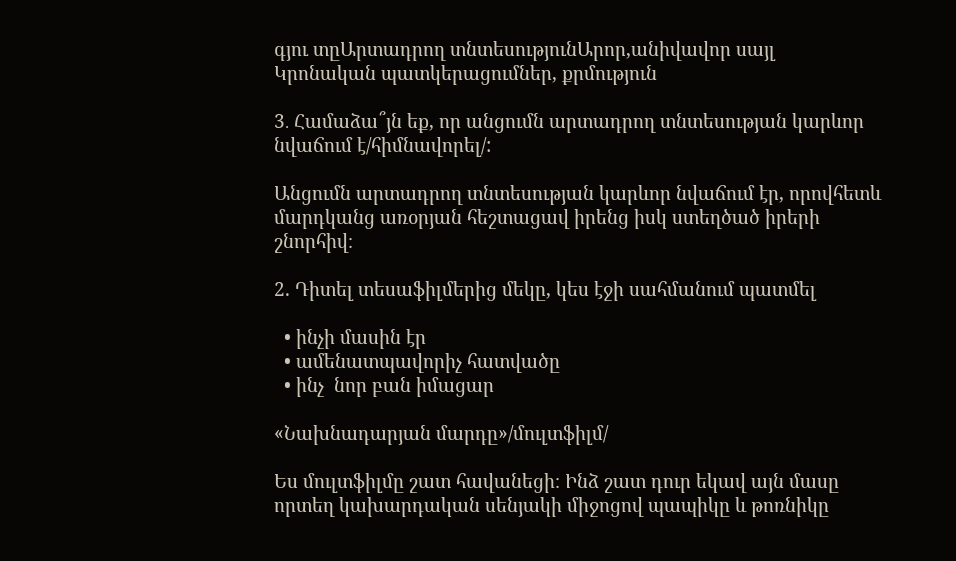գյու տըԱրտադրող տնտեսությունԱրոր,անիվավոր սայլ
Կրոնական պատկերացումներ, քրմություն

3․ Համաձա՞յն եք, որ անցումն արտադրող տնտեսության կարևոր նվաճում է/հիմնավորել/:

Անցումն արտադրող տնտեսության կարևոր նվաճում էր, որովհետև մարդկանց առօրյան հեշտացավ իրենց իսկ ստեղծած իրերի շնորհիվ։

2. Դիտել տեսաֆիլմերից մեկը, կես էջի սահմանում պատմել

  • ինչի մասին էր
  • ամենատպավորիչ հատվածը
  • ինչ  նոր բան իմացար

«Նախնադարյան մարդը»/մուլտֆիլմ/

Ես մուլտֆիլմը շատ հավանեցի։ Ինձ շատ դուր եկավ այն մասը որտեղ կախարդական սենյակի միջոցով պապիկը և թոռնիկը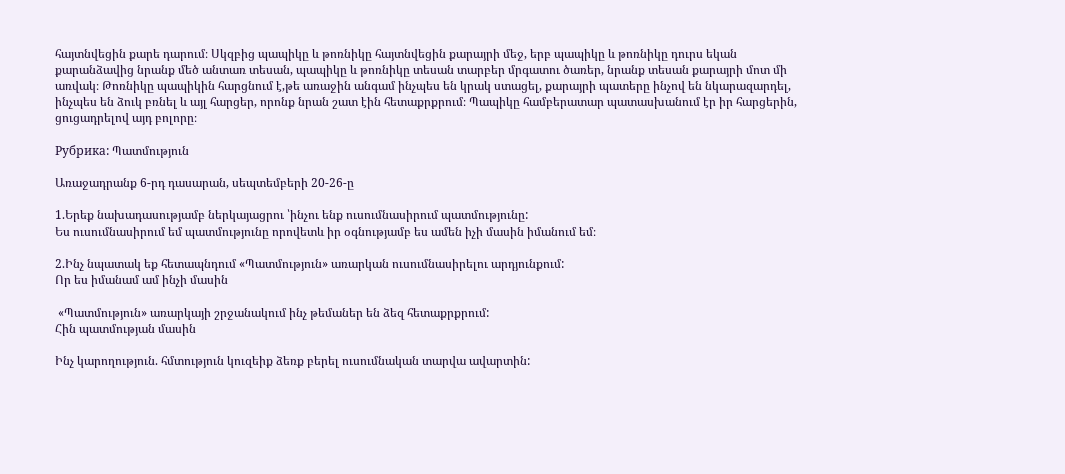հայտնվեցին քարե դարում։ Սկզբից պապիկը և թոռնիկը հայտնվեցին քարայրի մեջ, երբ պապիկը և թոռնիկը դուրս եկան քարանձավից նրանք մեծ անտառ տեսան, պապիկը և թոռնիկը տեսան տարբեր մրգատու ծառեր, նրանք տեսան քարայրի մոտ մի առվակ։ Թոռնիկը պապիկին հարցնում է,թե առաջին անգամ ինչպես են կրակ ստացել, քարայրի պատերը ինչով են նկարազարդել, ինչպես են ձուկ բռնել և այլ հարցեր, որոնք նրան շատ էին հետաքրքրում։ Պապիկը համբերատար պատասխանում էր իր հարցերին, ցուցադրելով այդ բոլորը։

Рубрика: Պատմություն

Առաջադրանք 6-րդ դասարան, սեպտեմբերի 20-26-ը

1.Երեք նախադասությամբ ներկայացրու ՝ինչու ենք ուսումնասիրում պատմությունը:
Ես ուսումնասիրում եմ պատմությունը որովետև իր օգնությամբ ես ամեն իչի մասին իմանում եմ։

2.Ինչ նպատակ եք հետապնդում «Պատմություն» առարկան ուսումնասիրելու արդյունքում:
Որ ես իմանամ ամ ինչի մասին

 «Պատմություն» առարկայի շրջանակում ինչ թեմաներ են ձեզ հետաքրքրում:
Հին պատմության մասին

Ինչ կարողություն. հմտություն կուզեիք ձեռք բերել ուսումնական տարվա ավարտին: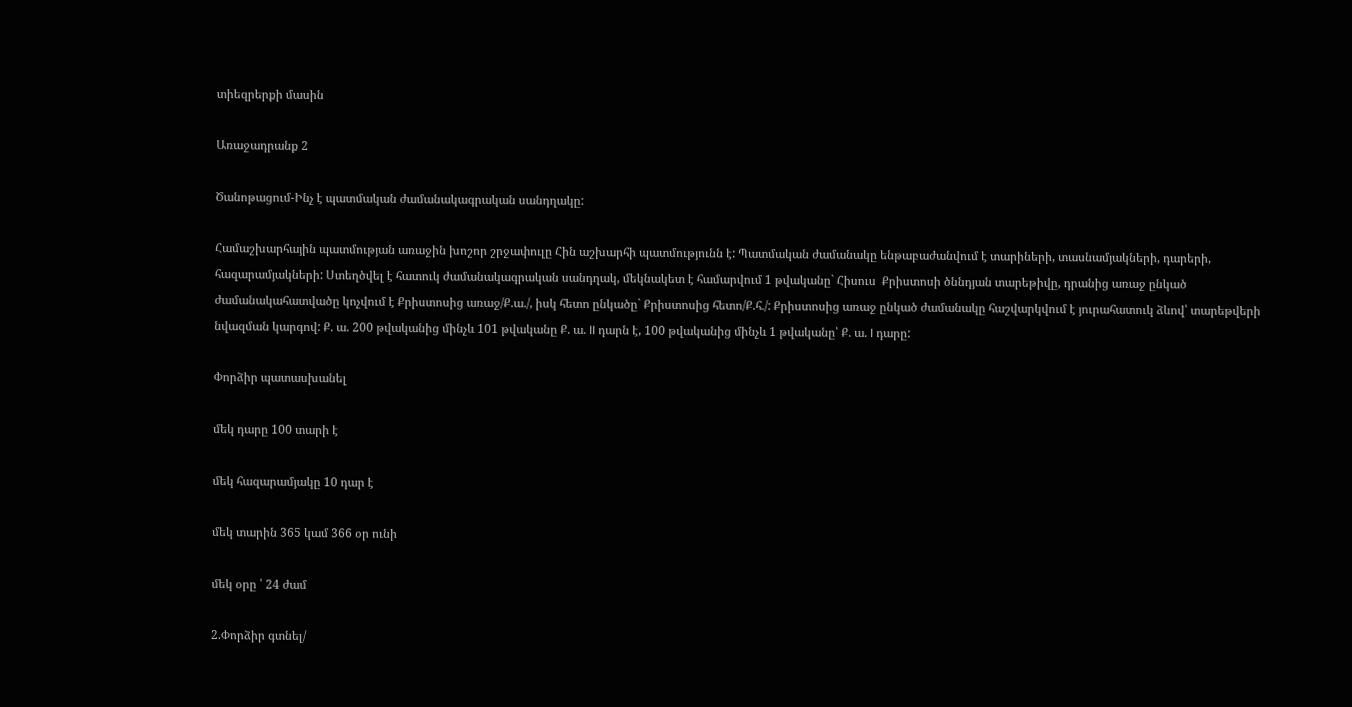տիեզրերքի մասին

Առաջադրանք 2

Ծանոթացում-Ինչ է պատմական ժամանակագրական սանդղակը:

Համաշխարհային պատմության առաջին խոշոր շրջափուլը Հին աշխարհի պատմությունն է: Պատմական ժամանակը ենթաբաժանվում է տարիների, տասնամյակների, դարերի, հազարամյակների: Ստեղծվել է հատուկ ժամանակագրական սանդղակ, մեկնակետ է համարվում 1 թվականը` Հիսուս  Քրիստոսի ծննդյան տարեթիվը, դրանից առաջ ընկած ժամանակահատվածը կոչվում է Քրիստոսից առաջ/Ք.ա./, իսկ հետո ընկածը` Քրիստոսից հետո/Ք.հ./: Քրիստոսից առաջ ընկած ժամանակը հաշվարկվում է յուրահատուկ ձևով՝ տարեթվերի նվազման կարգով: Ք. ա. 200 թվականից մինչև 101 թվականը Ք. ա. II դարն է, 100 թվականից մինչև 1 թվականը՝ Ք. ա. I դարը:

Փորձիր պատասխանել

մեկ դարը 100 տարի է

մեկ հազարամյակը 10 դար է

մեկ տարին 365 կամ 366 օր ունի

մեկ օրը ՝ 24 ժամ

2.Փորձիր գտնել/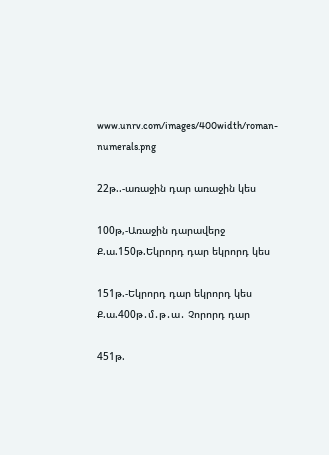www.unrv.com/images/400width/roman-numerals.png

22թ..-առաջին դար առաջին կես

100թ,-Առաջին դարավերջ             Ք.ա.150թ.Եկրորդ դար եկրորդ կես

151թ.-Եկրորդ դար եկրորդ կես      Ք.ա.400թ․մ․թ․ա․ Չորորդ դար

451թ.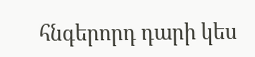հնգերորդ դարի կես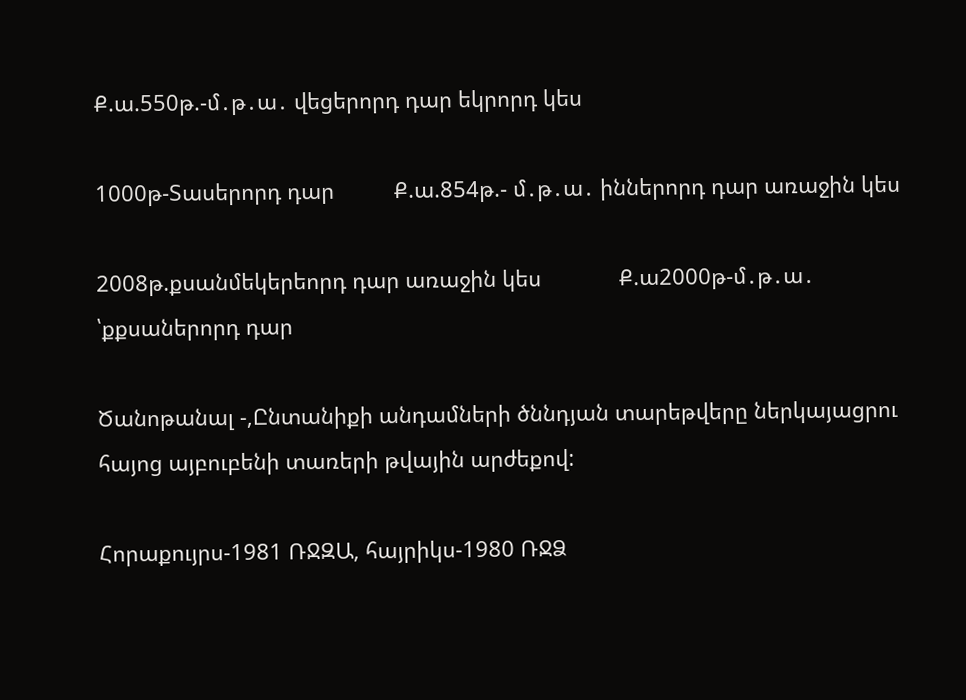Ք.ա.550թ.-մ․թ․ա․ վեցերորդ դար եկրորդ կես

1000թ-Տասերորդ դար          Ք.ա.854թ.- մ․թ․ա․ իններորդ դար առաջին կես

2008թ.քսանմեկերեորդ դար առաջին կես             Ք.ա2000թ-մ․թ․ա․ ՝քքսաներորդ դար

Ծանոթանալ -,Ընտանիքի անդամների ծննդյան տարեթվերը ներկայացրու հայոց այբուբենի տառերի թվային արժեքով:

Հորաքույրս-1981 ՌՋԶԱ, հայրիկս-1980 ՌՋՁ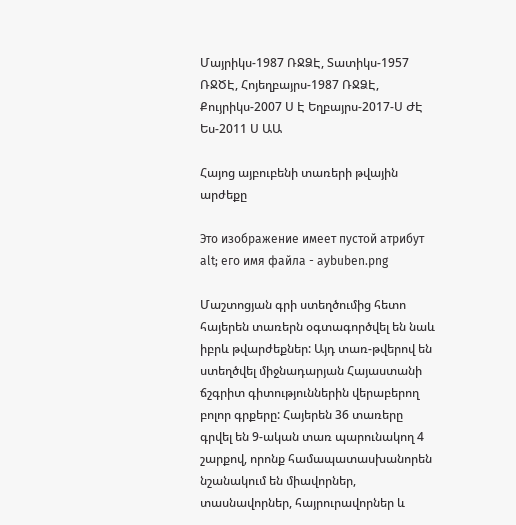Մայրիկս-1987 ՌՋՁԷ, Տատիկս-1957 ՌՋԾԷ, Հոյեղբայրս-1987 ՌՋՁԷ, Քույրիկս-2007 Ս Է Եղբայրս-2017-Ս ԺԷ Ես-2011 Ս ԱԱ

Հայոց այբուբենի տառերի թվային արժեքը

Это изображение имеет пустой атрибут alt; его имя файла - aybuben.png

Մաշտոցյան գրի ստեղծումից հետո հայերեն տառերն օգտագործվել են նաև իբրև թվարժեքներ: Այդ տառ-թվերով են ստեղծվել միջնադարյան Հայաստանի ճշգրիտ գիտություններին վերաբերող բոլոր գրքերը: Հայերեն 36 տառերը գրվել են 9-ական տառ պարունակող 4 շարքով, որոնք համապատասխանորեն նշանակում են միավորներ, տասնավորներ, հայրուրավորներ և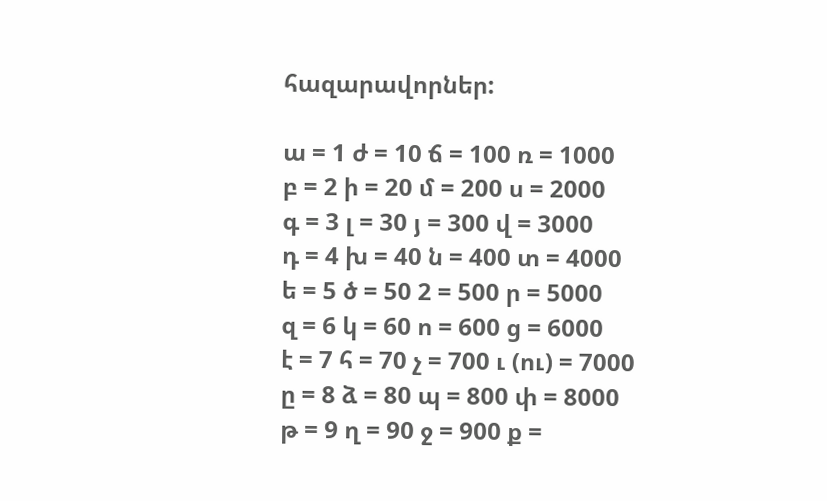հազարավորներ:

ա = 1 ժ = 10 ճ = 100 ռ = 1000
բ = 2 ի = 20 մ = 200 ս = 2000
գ = 3 լ = 30 յ = 300 վ = 3000
դ = 4 խ = 40 ն = 400 տ = 4000
ե = 5 ծ = 50 2 = 500 ր = 5000
զ = 6 կ = 60 ո = 600 ց = 6000
է = 7 հ = 70 չ = 700 ւ (ու) = 7000
ը = 8 ձ = 80 պ = 800 փ = 8000
թ = 9 ղ = 90 ջ = 900 ք =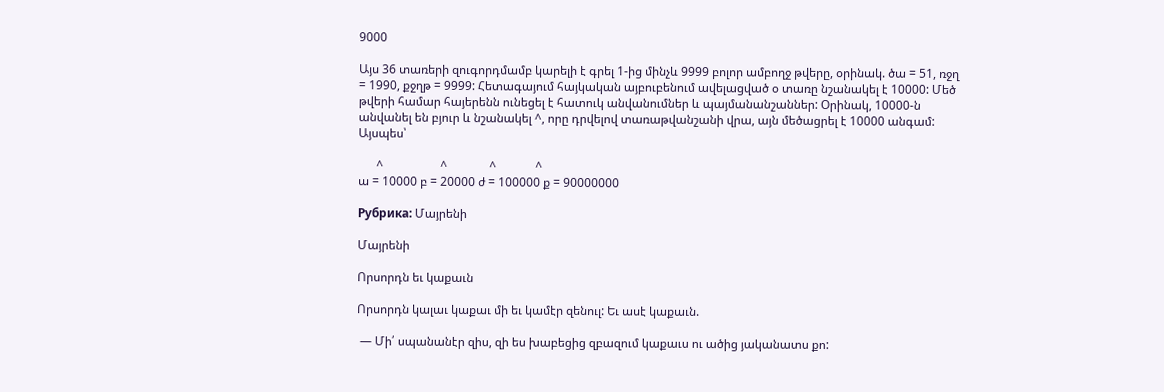9000

Այս 36 տառերի զուգորդմամբ կարելի է գրել 1-ից մինչև 9999 բոլոր ամբողջ թվերը, օրինակ. ծա = 51, ռջղ = 1990, քջղթ = 9999: Հետագայում հայկական այբուբենում ավելացված օ տառը նշանակել է 10000: Մեծ թվերի համար հայերենն ունեցել է հատուկ անվանումներ և պայմանանշաններ: Օրինակ, 10000-ն անվանել են բյուր և նշանակել ^, որը դրվելով տառաթվանշանի վրա, այն մեծացրել է 10000 անգամ: Այսպես՝

      ^                   ^              ^             ^
ա = 10000 բ = 20000 ժ = 100000 ք = 90000000

Рубрика: Մայրենի

Մայրենի

Որսորդն եւ կաքաւն

Որսորդն կալաւ կաքաւ մի եւ կամէր զենուլ: Եւ ասէ կաքաւն.

 — Մի՛ սպանանէր զիս, զի ես խաբեցից զբազում կաքաւս ու ածից յականատս քո: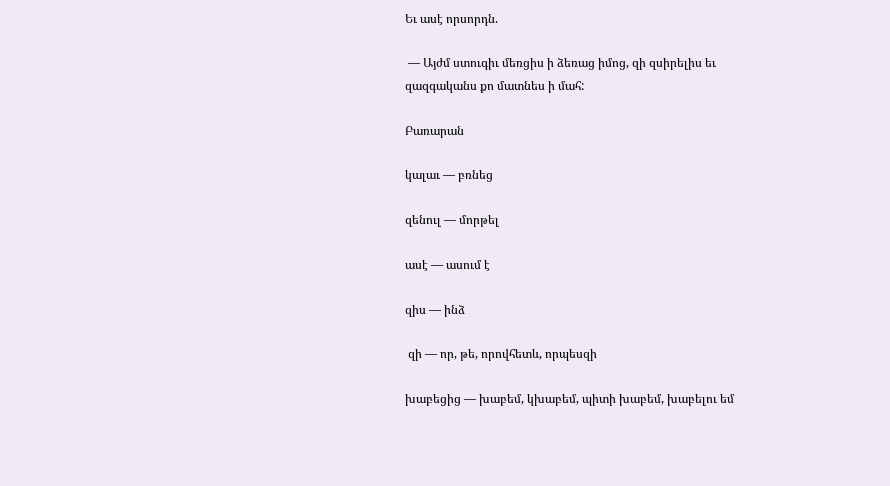Եւ ասէ որսորդն.

 — Այժմ ստուգիւ մեռցիս ի ձեռաց իմոց, զի զսիրելիս եւ զազգականս քո մատնես ի մահ:

Բառարան

կալաւ — բռնեց

զենուլ — մորթել

ասէ — ասում է

զիս — ինձ

 զի — որ, թե, որովհետև, որպեսզի

խաբեցից — խաբեմ, կխաբեմ, պիտի խաբեմ, խաբելու եմ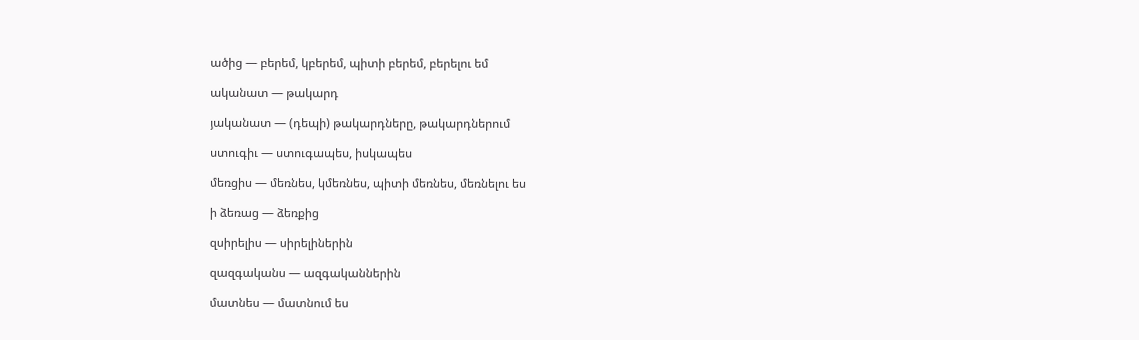ածից — բերեմ, կբերեմ, պիտի բերեմ, բերելու եմ

ականատ — թակարդ

յականատ — (դեպի) թակարդները, թակարդներում

ստուգիւ — ստուգապես, իսկապես

մեռցիս — մեռնես, կմեռնես, պիտի մեռնես, մեռնելու ես

ի ձեռաց — ձեռքից

զսիրելիս — սիրելիներին

զազգականս — ազգականներին

մատնես — մատնում ես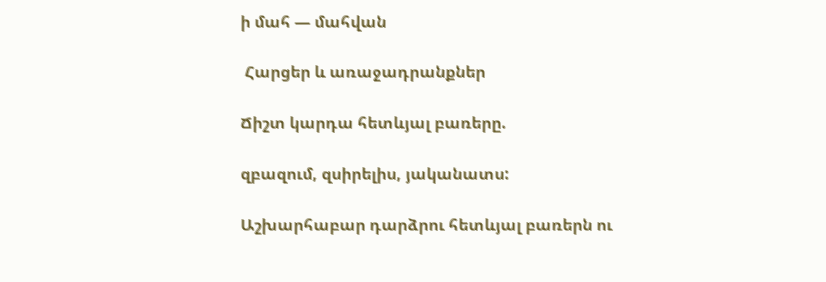ի մահ — մահվան

 Հարցեր և առաջադրանքներ

Ճիշտ կարդա հետևյալ բառերը.

զբազում, զսիրելիս, յականատս:

Աշխարհաբար դարձրու հետևյալ բառերն ու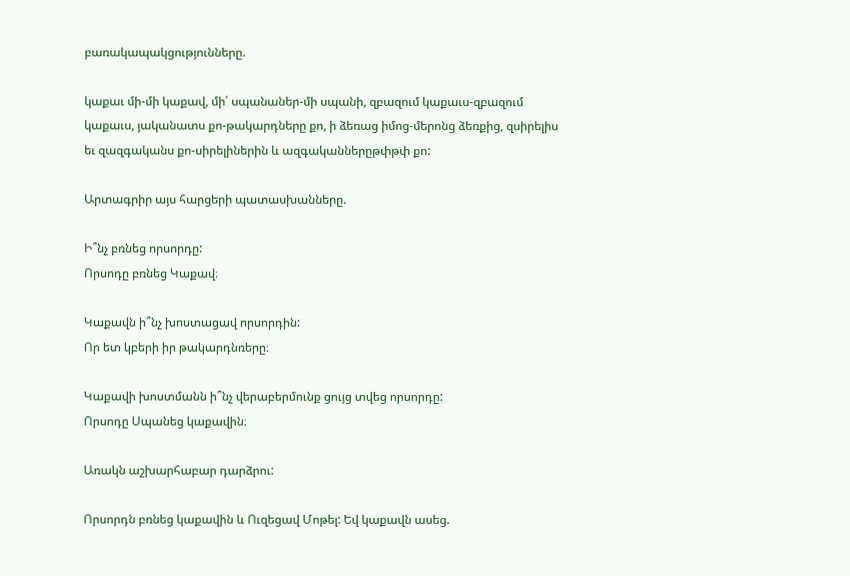բառակապակցությունները.

կաքաւ մի-մի կաքավ, մի՛ սպանաներ-մի սպանի, զբազում կաքաւս-զբազում կաքաւս, յականատս քո-թակարդները քո, ի ձեռաց իմոց-մերոնց ձեռքից, զսիրելիս եւ զազգականս քո-սիրելիներին և ազգականներըթփթփ քո:

Արտագրիր այս հարցերի պատասխանները.

Ի՞նչ բռնեց որսորդը:
Որսոդը բռնեց Կաքավ։

Կաքավն ի՞նչ խոստացավ որսորդին:
Որ ետ կբերի իր թակարդնռերը։

Կաքավի խոստմանն ի՞նչ վերաբերմունք ցույց տվեց որսորդը:
Որսոդը Սպանեց կաքավին։

Առակն աշխարհաբար դարձրու:

Որսորդն բռնեց կաքավին և Ուզեցավ Մոթել: Եվ կաքավն ասեց.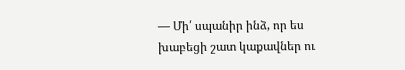— Մի՛ սպանիր ինձ, որ ես խաբեցի շատ կաքավներ ու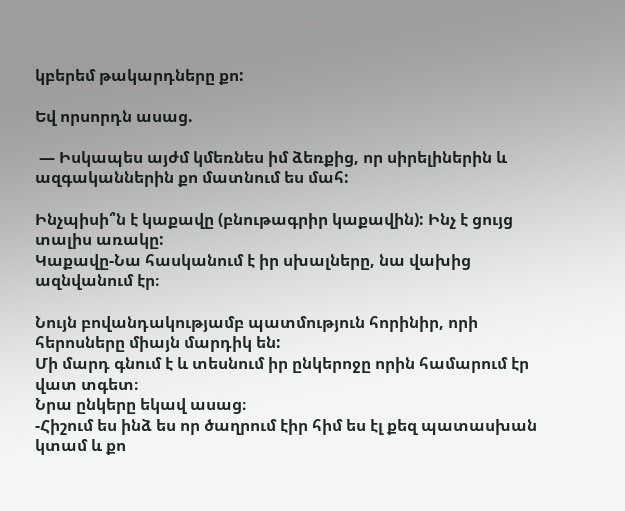կբերեմ թակարդները քո:

Եվ որսորդն ասաց.

 — Իսկապես այժմ կմեռնես իմ ձեռքից, որ սիրելիներին և ազգականներին քո մատնում ես մահ:

Ինչպիսի՞ն է կաքավը (բնութագրիր կաքավին): Ինչ է ցույց տալիս առակը:
Կաքավը-Նա հասկանում է իր սխալները, նա վախից ազնվանում էր։

Նույն բովանդակությամբ պատմություն հորինիր, որի հերոսները միայն մարդիկ են:
Մի մարդ գնում է և տեսնում իր ընկերոջը որին համարում էր վատ տգետ։
Նրա ընկերը եկավ ասաց։
-Հիշում ես ինձ ես որ ծաղրում էիր հիմ ես էլ քեզ պատասխան կտամ և քո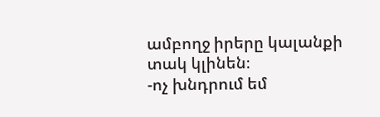ամբողջ իրերը կալանքի տակ կլինեն։
-ոչ խնդրում եմ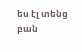ես էլ տենց բան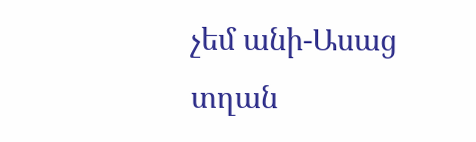չեմ անի-Ասաց տղան